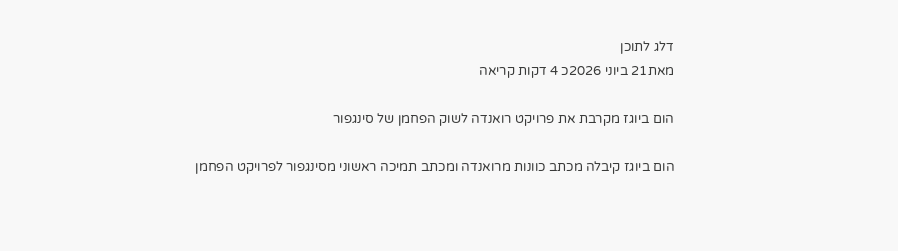דלג לתוכן
מאת21 ביוני 2026כ 4 דקות קריאה

הום ביוגז מקרבת את פרויקט רואנדה לשוק הפחמן של סינגפור

הום ביוגז קיבלה מכתב כוונות מרואנדה ומכתב תמיכה ראשוני מסינגפור לפרויקט הפחמן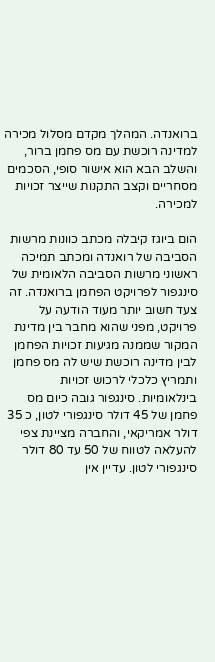ברואנדה. המהלך מקדם מסלול מכירה למדינה רוכשת עם מס פחמן ברור, והשלב הבא הוא אישור סופי, הסכמים מסחריים וקצב התקנות שייצר זכויות למכירה.

הום ביוגז קיבלה מכתב כוונות מרשות הסביבה של רואנדה ומכתב תמיכה ראשוני מרשות הסביבה הלאומית של סינגפור לפרויקט הפחמן ברואנדה. זה צעד חשוב יותר מעוד הודעה על פרויקט, מפני שהוא מחבר בין מדינת המקור שממנה מגיעות זכויות הפחמן לבין מדינה רוכשת שיש לה מס פחמן ותמריץ כלכלי לרכוש זכויות בינלאומיות. סינגפור גובה כיום מס פחמן של 45 דולר סינגפורי לטון, כ 35 דולר אמריקאי, והחברה מציינת צפי להעלאה לטווח של 50 עד 80 דולר סינגפורי לטון. עדיין אין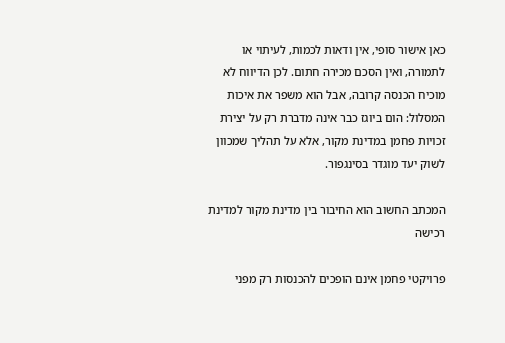כאן אישור סופי, אין ודאות לכמות, לעיתוי או לתמורה, ואין הסכם מכירה חתום. לכן הדיווח לא מוכיח הכנסה קרובה, אבל הוא משפר את איכות המסלול: הום ביוגז כבר אינה מדברת רק על יצירת זכויות פחמן במדינת מקור, אלא על תהליך שמכוון לשוק יעד מוגדר בסינגפור.

המכתב החשוב הוא החיבור בין מדינת מקור למדינת רכישה

פרויקטי פחמן אינם הופכים להכנסות רק מפני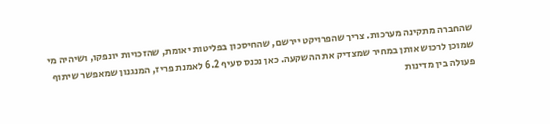שהחברה מתקינה מערכות. צריך שהפרויקט יירשם, שהחיסכון בפליטות יאומת, שהזכויות יונפקו, ושיהיה מי שמוכן לרכוש אותן במחיר שמצדיק את ההשקעה. כאן נכנס סעיף 6.2 לאמנת פריז, המנגנון שמאפשר שיתוף פעולה בין מדינות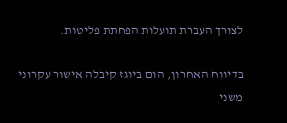לצורך העברת תועלות הפחתת פליטות.

בדיווח האחרון, הום ביוגז קיבלה אישור עקרוני משני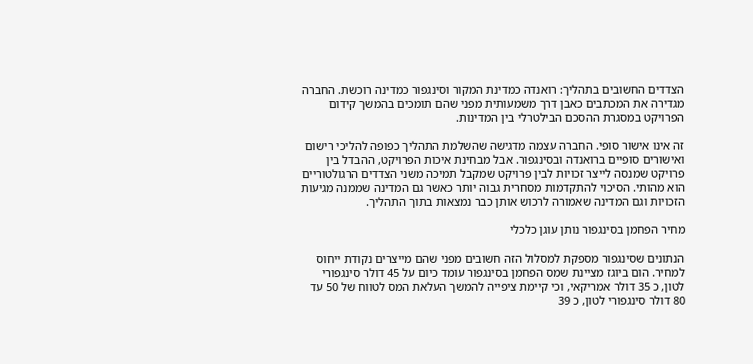הצדדים החשובים בתהליך: רואנדה כמדינת המקור וסינגפור כמדינה רוכשת. החברה מגדירה את המכתבים כאבן דרך משמעותית מפני שהם תומכים בהמשך קידום הפרויקט במסגרת ההסכם הבילטרלי בין המדינות.

זה אינו אישור סופי. החברה עצמה מדגישה שהשלמת התהליך כפופה להליכי רישום ואישורים סופיים ברואנדה ובסינגפור. אבל מבחינת איכות הפרויקט, ההבדל בין פרויקט שמנסה לייצר זכויות לבין פרויקט שמקבל תמיכה משני הצדדים הרגולטוריים הוא מהותי. הסיכוי להתקדמות מסחרית גבוה יותר כאשר גם המדינה שממנה מגיעות הזכויות וגם המדינה שאמורה לרכוש אותן כבר נמצאות בתוך התהליך.

מחיר הפחמן בסינגפור נותן עוגן כלכלי

הנתונים שסינגפור מספקת למסלול הזה חשובים מפני שהם מייצרים נקודת ייחוס למחיר. הום ביוגז מציינת שמס הפחמן בסינגפור עומד כיום על 45 דולר סינגפורי לטון, כ 35 דולר אמריקאי, וכי קיימת ציפייה להמשך העלאת המס לטווח של 50 עד 80 דולר סינגפורי לטון, כ 39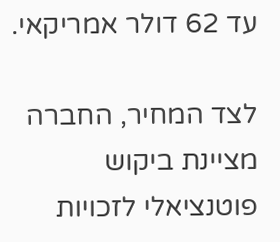עד 62 דולר אמריקאי.

לצד המחיר, החברה מציינת ביקוש פוטנציאלי לזכויות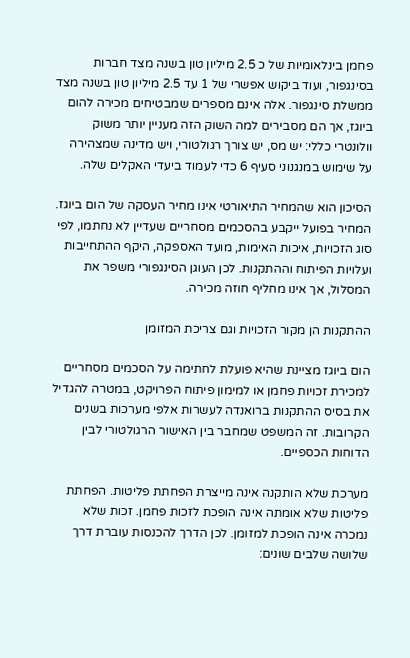פחמן בינלאומיות של כ 2.5 מיליון טון בשנה מצד חברות בסינגפור, ועוד ביקוש אפשרי של 1 עד 2.5 מיליון טון בשנה מצד ממשלת סינגפור. אלה אינם מספרים שמבטיחים מכירה להום ביוגז, אך הם מסבירים למה השוק הזה מעניין יותר משוק וולונטרי כללי: יש מס, יש צורך רגולטורי, ויש מדינה שמצהירה על שימוש במנגנוני סעיף 6 כדי לעמוד ביעדי האקלים שלה.

הסיכון הוא שהמחיר התיאורטי אינו מחיר העסקה של הום ביוגז. המחיר בפועל ייקבע בהסכמים מסחריים שעדיין לא נחתמו, לפי סוג הזכויות, איכות האימות, מועד האספקה, היקף ההתחייבות ועלויות הפיתוח וההתקנות. לכן העוגן הסינגפורי משפר את המסלול, אך אינו מחליף חוזה מכירה.

ההתקנות הן מקור הזכויות וגם צריכת המזומן

הום ביוגז מציינת שהיא פועלת לחתימה על הסכמים מסחריים למכירת זכויות פחמן או למימון פיתוח הפרויקט, במטרה להגדיל את בסיס ההתקנות ברואנדה לעשרות אלפי מערכות בשנים הקרובות. זה המשפט שמחבר בין האישור הרגולטורי לבין הדוחות הכספיים.

מערכת שלא הותקנה אינה מייצרת הפחתת פליטות. הפחתת פליטות שלא אומתה אינה הופכת לזכות פחמן. זכות שלא נמכרה אינה הופכת למזומן. לכן הדרך להכנסות עוברת דרך שלושה שלבים שונים: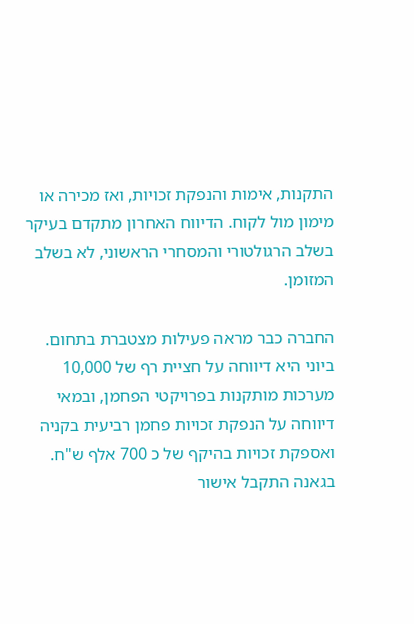התקנות, אימות והנפקת זכויות, ואז מכירה או מימון מול לקוח. הדיווח האחרון מתקדם בעיקר בשלב הרגולטורי והמסחרי הראשוני, לא בשלב המזומן.

החברה כבר מראה פעילות מצטברת בתחום. ביוני היא דיווחה על חציית רף של 10,000 מערכות מותקנות בפרויקטי הפחמן, ובמאי דיווחה על הנפקת זכויות פחמן רביעית בקניה ואספקת זכויות בהיקף של כ 700 אלף ש"ח. בגאנה התקבל אישור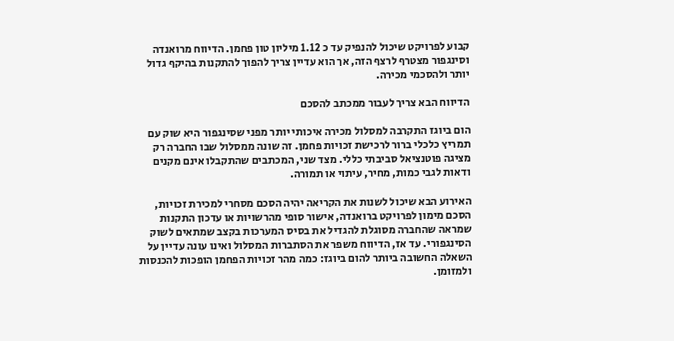קבוע לפרויקט שיכול להנפיק עד כ 1.12 מיליון טון פחמן. הדיווח מרואנדה וסינגפור מצטרף לרצף הזה, אך הוא עדיין צריך להפוך להתקנות בהיקף גדול יותר ולהסכמי מכירה.

הדיווח הבא צריך לעבור ממכתב להסכם

הום ביוגז התקרבה למסלול מכירה איכותי יותר מפני שסינגפור היא שוק עם תמריץ כלכלי ברור לרכישת זכויות פחמן. זה שונה ממסלול שבו החברה רק מציגה פוטנציאל סביבתי כללי. מצד שני, המכתבים שהתקבלו אינם מקנים ודאות לגבי כמות, מחיר, עיתוי או תמורה.

האירוע הבא שיכול לשנות את הקריאה יהיה הסכם מסחרי למכירת זכויות, הסכם מימון לפרויקט ברואנדה, אישור סופי מהרשויות או עדכון התקנות שמראה שהחברה מסוגלת להגדיל את בסיס המערכות בקצב שמתאים לשוק הסינגפורי. עד אז, הדיווח משפר את הסתברות המסלול ואינו עונה עדיין על השאלה החשובה ביותר להום ביוגז: כמה מהר זכויות הפחמן הופכות להכנסות ולמזומן.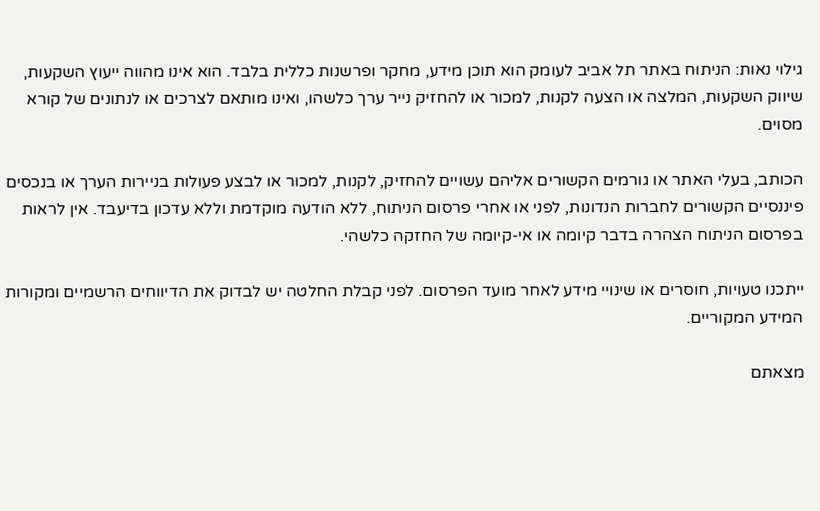גילוי נאות: הניתוח באתר תל אביב לעומק הוא תוכן מידע, מחקר ופרשנות כללית בלבד. הוא אינו מהווה ייעוץ השקעות, שיווק השקעות, המלצה או הצעה לקנות, למכור או להחזיק נייר ערך כלשהו, ואינו מותאם לצרכים או לנתונים של קורא מסוים.

הכותב, בעלי האתר או גורמים הקשורים אליהם עשויים להחזיק, לקנות, למכור או לבצע פעולות בניירות הערך או בנכסים פיננסיים הקשורים לחברות הנדונות, לפני או אחרי פרסום הניתוח, ללא הודעה מוקדמת וללא עדכון בדיעבד. אין לראות בפרסום הניתוח הצהרה בדבר קיומה או אי-קיומה של החזקה כלשהי.

ייתכנו טעויות, חוסרים או שינויי מידע לאחר מועד הפרסום. לפני קבלת החלטה יש לבדוק את הדיווחים הרשמיים ומקורות המידע המקוריים.

מצאתם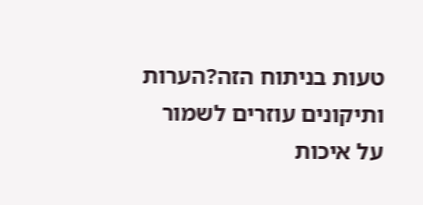טעות בניתוח הזה?הערות ותיקונים עוזרים לשמור על איכות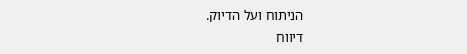הניתוח ועל הדיוק.
דיווח